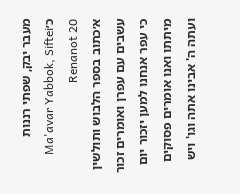מעבר יבק, שפתי רננות כ׳Ma'avar Yabbok, Siftei Renanot 20
א׳כתוב בספר הלבוש ותולשין עשבים עם עפרן ואומרים זכור כי עפר אנחנו למען יזכור יום מיתתו ואנו אומרים פסוקים ועתה ה' אבינו אתה וגו' ויש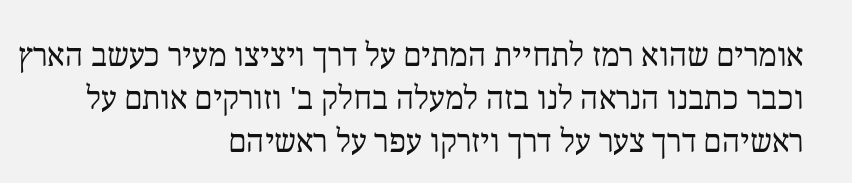אומרים שהוא רמז לתחיית המתים על דרך ויציצו מעיר כעשב הארץ וכבר כתבנו הנראה לנו בזה למעלה בחלק ב' וזורקים אותם על ראשיהם דרך צער על דרך ויזרקו עפר על ראשיהם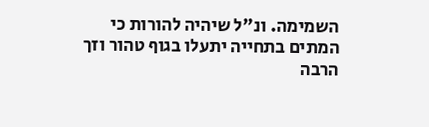השמימה. ונ"ל שיהיה להורות כי המתים בתחייה יתעלו בגוף טהור וזך הרבה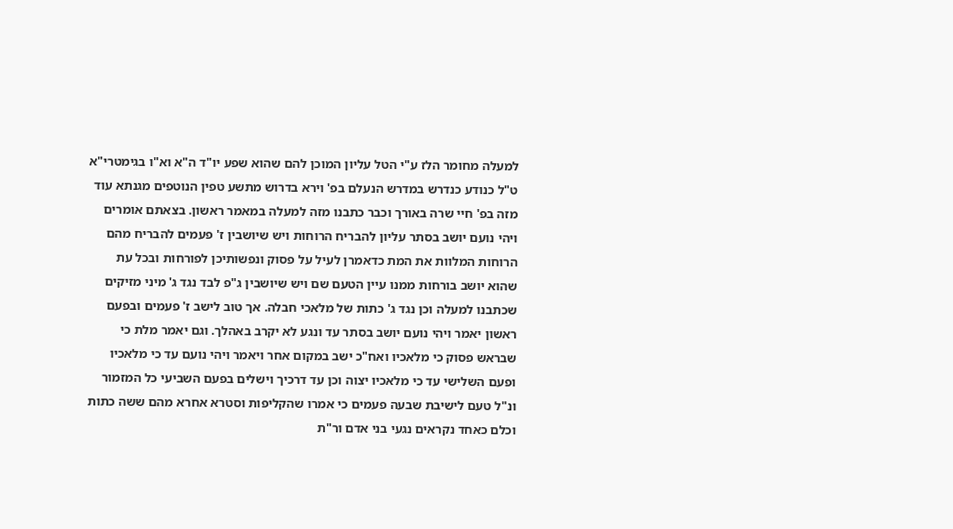למעלה מחומר הלז ע"י הטל עליון המוכן להם שהוא שפע יו"ד ה"א וא"ו בגימטרי"א ט"ל כנודע כנדרש במדרש הנעלם בפ' וירא בדרוש מתשע טפין הנוטפים מגנתא עוד מזה בפ' חיי שרה באורך וכבר כתבנו מזה למעלה במאמר ראשון. בצאתם אומרים ויהי נועם יושב בסתר עליון להבריח הרוחות ויש שיושבין ז' פעמים להבריח מהם הרוחות המלוות את המת כדאמרן לעיל על פסוק ונפשותיכן לפורחות ובכל עת שהוא יושב בורחות ממנו עיין הטעם שם ויש שיושבין ג"פ לבד נגד ג' מיני מזיקים שכתבנו למעלה וכן נגד ג' כתות של מלאכי חבלה. אך טוב לישב ז' פעמים ובפעם ראשון יאמר ויהי נועם יושב בסתר עד ונגע לא יקרב באהלך. וגם יאמר מלת כי שבראש פסוק כי מלאכיו ואח"כ ישב במקום אחר ויאמר ויהי נועם עד כי מלאכיו ופעם השלישי עד כי מלאכיו יצוה וכן עד דרכיך וישלים בפעם השביעי כל המזמור ונ"ל טעם לישיבת שבעה פעמים כי אמרו שהקליפות וסטרא אחרא מהם ששה כתות וכלם כאחד נקראים נגעי בני אדם ור"ת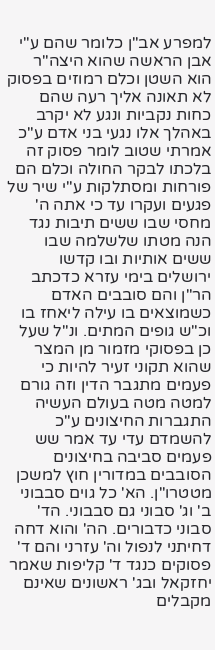למפרע אב"ן כלומר שהם ע"י אבן הראשה שהוא היצה"ר הוא השטן וכלם רמוזים בפסוק לא תאונה אליך רעה שהם כחות נקביות ונגע לא יקרב באהלך אלו נגעי בני אדם ע"כ אמרתי שטוב לומר פסוק זה בלכתו לבקר החולה וכלם הם פורחות ומסתלקות ע"י שיר של פגעים ועקרו עד כי אתה ה' מחסי שבו ששים תיבות נגד הנה מטתו שלשלמה שבו ששים אותיות ובו קדשו ירושלים בימי עזרא כדכתב הר"ן והם סובבים האדם כשמוצאים בו עילה ליאחז בו וכ"ש גופים המתים. ונ"ל שעל כן בפסוקי מזמור מן המצר שהוא תקוני זעיר להיות כי פעמים מתגבר הדין וזה גורם למטה מטה בעולם העשיה התגברות החיצונים ע"כ להשמדם עדי עד אמר שש פעמים סביבה בחיצונים הסובבים במדורין חוץ למשכן מטטרו"ן. הא' כל גוים סבבוני ב' וג' סבוני גם סבבוני. הד' סבוני כדבורים. הה' והוא דחה דחיתני לנפול וה' עזרני והם ד' פסוקים כנגד ד' קליפות שאמר יחזקאל ובג' ראשונים שאינם מקבלים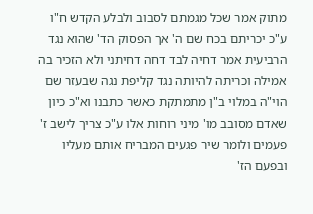מתוק אמר שכל מגמתם לסבוב ולבלע הקדש ח"ו ע"כ יכריתם בכח שם ה' אך הפסוק הד' שהוא נגד הרביעית אמר דחיה לבד דחה דחיתני ולא הזכיר בה אמילה וכריתה להיותה נגד קליפת נגה שבעזר שם הוי"ה במלוי ב"ן מתמתקת כאשר כתבנו וא"כ כיון שאדם מסובב מו' מיני רוחות אלו ע"כ צריך לישב ז' פעמים ולומר שיר פגעים המבריח אותם מעליו ובפעם הז'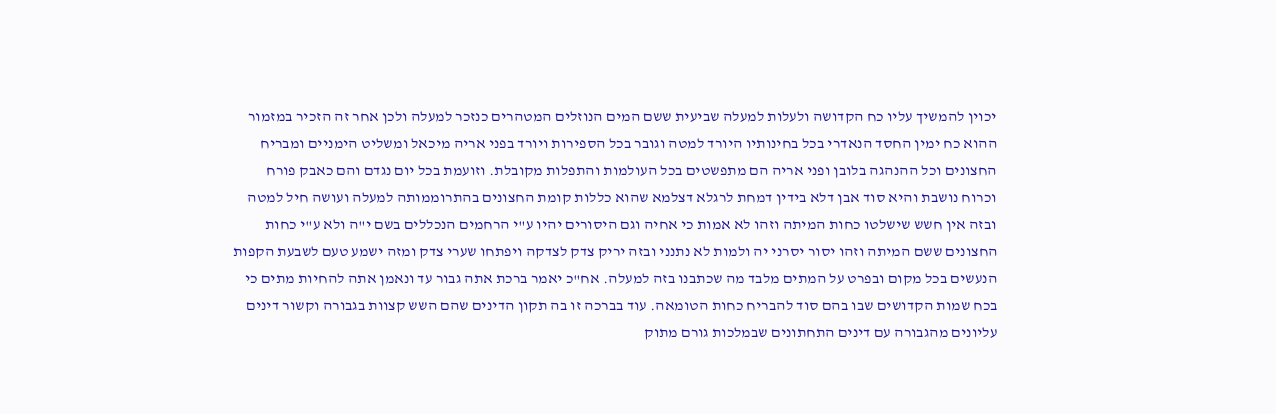יכוין להמשיך עליו כח הקדושה ולעלות למעלה שביעית ששם המים הנוזלים המטהרים כנזכר למעלה ולכן אחר זה הזכיר במזמור ההוא כח ימין החסד הנאדרי בכל בחינותיו היורד למטה וגובר בכל הספירות ויורד בפני אריה מיכאל ומשליט הימניים ומבריח החצונים וכל ההנהגה בלובן ופני אריה הם מתפשטים בכל העולמות והתפלות מקובלת. וזועמת בכל יום נגדם והם כאבק פורח וכרוח נושבת והיא סוד אבן דלא בידין דמחת לרגלא דצלמא שהוא כללות קומת החצונים בהתרוממותה למעלה ועושה חיל למטה ובזה אין חשש שישלטו כחות המיתה וזהו לא אמות כי אחיה וגם היסורים יהיו ע"י הרחמים הנכללים בשם י"ה ולא ע"י כחות החצונים ששם המיתה וזהו יסור יסרני יה ולמות לא נתנני ובזה יריק צדק לצדקה ויפתחו שערי צדק ומזה ישמע טעם לשבעת הקפות הנעשים בכל מקום ובפרט על המתים מלבד מה שכתבנו בזה למעלה. אח"כ יאמר ברכת אתה גבור עד ונאמן אתה להחיות מתים כי בכח שמות הקדושים שבו בהם סוד להבריח כחות הטומאה. עוד בברכה זו בה תקון הדינים שהם השש קצוות בגבורה וקשור דינים עליונים מהגבורה עם דינים התחתונים שבמלכות גורם מתוק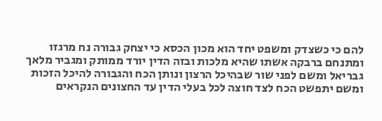להם כי כשצדק ומשפט יחד הוא מכון הכסא כי יצחק גבורה נח מרגזו ומתנחם ברבקה אשתו שהיא מלכות ובזה הדין יורד ממותק ומגביר מלאך גבריאל ומשם לפני שור שבהיכל הרצון ונותן הכח והגבורה להיכל הזכות ומשם יתפשט הכח לצד חוצה לכל בעלי הדין עד החצונים הנקראים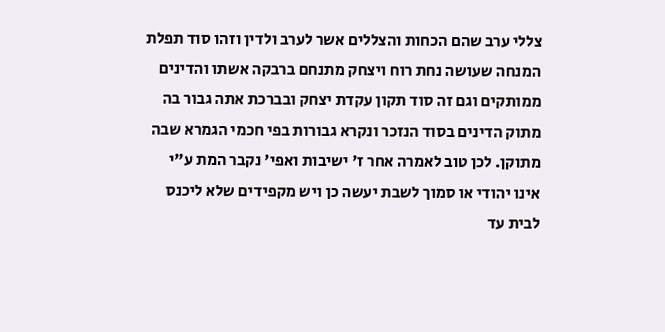צללי ערב שהם הכחות והצללים אשר לערב ולדין וזהו סוד תפלת המנחה שעושה נחת רוח ויצחק מתנחם ברבקה אשתו והדינים ממותקים וגם זה סוד תקון עקדת יצחק ובברכת אתה גבור בה מתוק הדינים בסוד הנזכר ונקרא גבורות בפי חכמי הגמרא שבה מתוקן. לכן טוב לאמרה אחר ז' ישיבות ואפי' נקבר המת ע"י אינו יהודי או סמוך לשבת יעשה כן ויש מקפידים שלא ליכנס לבית עד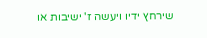שירחץ ידיו ויעשה ז' ישיבות או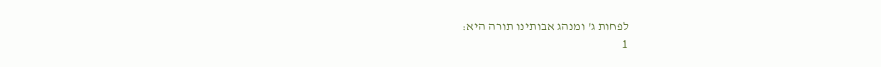לפחות ג' ומנהג אבותינו תורה היא:
1